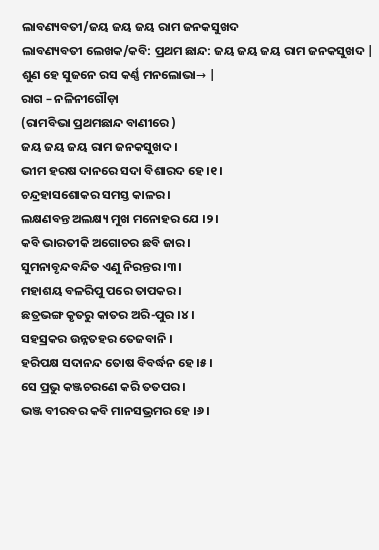ଲାବଣ୍ୟବତୀ/ଜୟ ଜୟ ଜୟ ରାମ ଜନକସୁଖଦ
ଲାବଣ୍ୟବତୀ ଲେଖକ/କବି: ପ୍ରଥମ ଛାନ୍ଦ: ଜୟ ଜୟ ଜୟ ରାମ ଜନକସୁଖଦ |
ଶୁଣ ହେ ସୁଜନେ ରସ କର୍ଣ୍ଣ ମନଲୋଭା→ |
ରାଗ – ନଳିନୀଗୌଡ଼ା
(ରାମବିଭା ପ୍ରଥମଛାନ୍ଦ ବାଣୀରେ )
ଜୟ ଜୟ ଜୟ ରାମ ଜନକସୁଖଦ ।
ଭୀମ ହରଷ ଦାନରେ ସଦା ବିଶାରଦ ହେ ।୧।
ଚନ୍ଦ୍ରହାସଶୋକର ସମସ୍ତ କାଳର ।
ଲକ୍ଷଣବନ୍ତ ଅଲକ୍ଷ୍ୟ ମୁଖ ମନୋହର ଯେ ।୨।
କବି ଭାରତୀକି ଅଗୋଚର ଛବି ଜାର ।
ସୁମନାବୃନ୍ଦବନ୍ଦିତ ଏଣୁ ନିରନ୍ତର ।୩।
ମହାଶୟ ବଳରିପୁ ପରେ ତାପକର ।
ଛତ୍ରଭଙ୍ଗ କୃତରୁ କାତର ଅରି-ପୁର ।୪।
ସହସ୍ରକର ଉନ୍ନତହର ତେଜବାନି ।
ହରିପକ୍ଷ ସଦାନନ୍ଦ ତୋଷ ବିବର୍ଦ୍ଧନ ହେ ।୫।
ସେ ପ୍ରଭୁ କଞ୍ଜଚରଣେ କରି ତତପର ।
ଭଞ୍ଜ ବୀରବର କବି ମାନସଭ୍ରମର ହେ ।୬।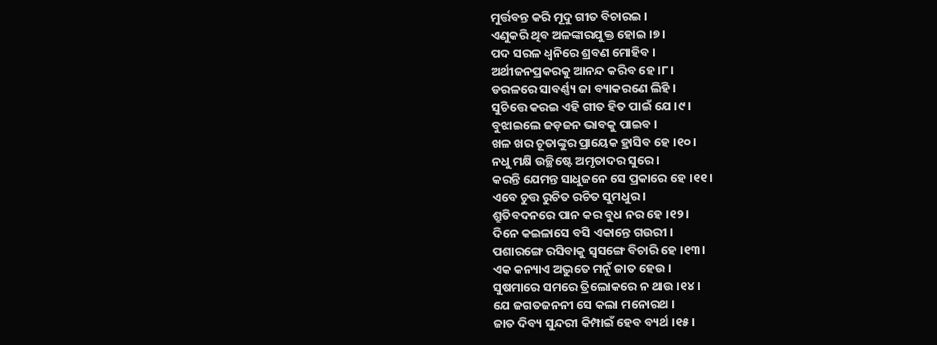ମୁର୍ତ୍ତବନ୍ତ କରି ମୂଦୁ ଗୀତ ବିଚାରଇ ।
ଏଣୁକରି ଥିବ ଅଳଙ୍କାରଯୁକ୍ତ ହୋଇ ।୭।
ପଦ ସରଳ ଧ୍ୱନିରେ ଶ୍ରବଣ ମୋହିବ ।
ଅର୍ଥୀଜନପ୍ରକରକୁ ଆନନ୍ଦ କରିବ ହେ ।୮।
ଡରଳରେ ସାବର୍ଣ୍ଣ୍ୟ ଜା ବ୍ୟାକରଣେ ଲିହି ।
ସୁଚିତ୍ତେ କରଇ ଏହି ଗୀତ ହିତ ପାଇଁ ଯେ ।୯।
ବୁଝାଇଲେ ଜଡ଼ଜନ ଭାବକୁ ପାଇବ ।
ଖଳ ଖର ଚୂତାଙ୍କୁର ପ୍ରାୟେକ ହ୍ରାସିବ ହେ ।୧୦।
ନଧୁ ମକ୍ଷି ଉଚ୍ଛିଷ୍ଟେ ଅମୃତାଦର ସୁରେ ।
କରନ୍ତି ଯେମନ୍ତ ସାଧୁଜନେ ସେ ପ୍ରକାରେ ହେ ।୧୧।
ଏବେ ଚୁତ୍ତ ରୁଚିତ ରଚିତ ସୁମଧୁର ।
ଶ୍ରୁତିବଦନରେ ପାନ କର ବୁଧ ନର ହେ ।୧୨।
ଦିନେ କଇଳାସେ ବସି ଏକାନ୍ତେ ଗଉରୀ ।
ପଶାରଙ୍ଗେ ରସିବାକୁ ସ୍ୱସଙ୍ଗେ ବିଚାରି ହେ ।୧୩।
ଏକ କନ୍ୟାଏ ଅଦ୍ଭୁତେ ମନୁଁ ଜାତ ହେଉ ।
ସୁଷମାରେ ସମରେ ତ୍ରିଲୋକରେ ନ ଥାଉ ।୧୪।
ଯେ ଜଗତଜନନୀ ସେ କଲା ମନୋରଥ ।
ଜାତ ଦିବ୍ୟ ସୁନ୍ଦରୀ କିମ୍ପାଇଁ ହେବ ବ୍ୟର୍ଥ ।୧୫।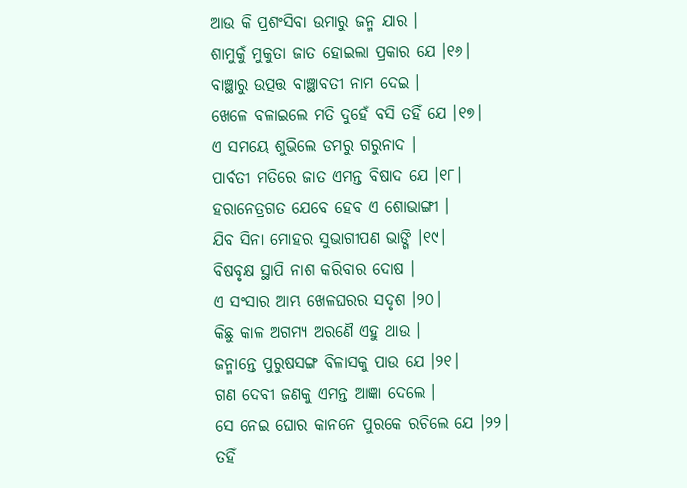ଆଉ କି ପ୍ରଶଂସିବା ଉମାରୁ ଜନ୍ମ ଯାର ।
ଶାମୁକୁଁ ମୁକୁତା ଜାତ ହୋଇଲା ପ୍ରକାର ଯେ ।୧୬।
ବାଞ୍ଛାରୁ ଉତ୍ପତ୍ତ ବାଞ୍ଛାବତୀ ନାମ ଦେଇ ।
ଖେଳେ ବଳାଇଲେ ମତି ଦୁହେଁ ବସି ତହିଁ ଯେ ।୧୭।
ଏ ସମୟେ ଶୁଭିଲେ ଡମରୁ ଗରୁନାଦ ।
ପାର୍ବତୀ ମତିରେ ଜାତ ଏମନ୍ତ ବିଷାଦ ଯେ ।୧୮।
ହରାନେତ୍ରଗତ ଯେବେ ହେବ ଏ ଶୋଭାଙ୍ଗୀ ।
ଯିବ ସିନା ମୋହର ସୁଭାଗୀପଣ ଭାଙ୍ଗି ।୧୯।
ବିଷବୃକ୍ଷ ସ୍ଥାପି ନାଶ କରିବାର ଦୋଷ ।
ଏ ସଂସାର ଆମ୍ଭ ଖେଳଘରର ସଦୃଶ ।୨୦।
କିଛୁ କାଳ ଅଗମ୍ୟ ଅରଣୈ ଏହୁ ଥାଉ ।
ଜନ୍ମାନ୍ତେ ପୁରୁଷସଙ୍ଗ ବିଳାସକୁ ପାଉ ଯେ ।୨୧।
ଗଣ ଦେବୀ ଜଣକୁ ଏମନ୍ତ ଆଜ୍ଞା ଦେଲେ ।
ସେ ନେଇ ଘୋର କାନନେ ପୁରକେ ରଚିଲେ ଯେ ।୨୨।
ତହିଁ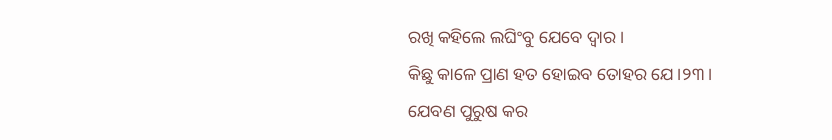ରଖି କହିଲେ ଲଘିଂବୁ ଯେବେ ଦ୍ୱାର ।
କିଛୁ କାଳେ ପ୍ରାଣ ହତ ହୋଇବ ତୋହର ଯେ ।୨୩।
ଯେବଣ ପୁରୁଷ କର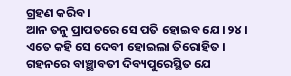ଗ୍ରହଣ କରିବ ।
ଆନ ତନୁ ପ୍ରାପତରେ ସେ ପତି ହୋଇବ ଯେ ।୨୪।
ଏତେ କହି ସେ ଦେବୀ ହୋଇଲା ତିରୋହିତ ।
ଗହନରେ ବାଞ୍ଛାବତୀ ଦିବ୍ୟପୁରେସ୍ଥିତ ଯେ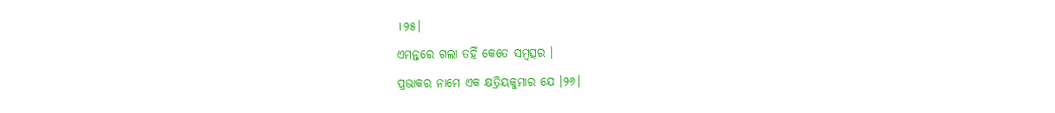।୨୫।
ଏମନ୍ତରେ ଗଲା ତହିଁ କେତେ ସମ୍ବତ୍ସର ।
ପ୍ରଭାକର ନାମେ ଏକ କ୍ଷତ୍ରିୟକୁମାର ଯେ ।୨୬।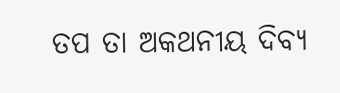ତପ ତା ଅକଥନୀୟ ଦିବ୍ୟ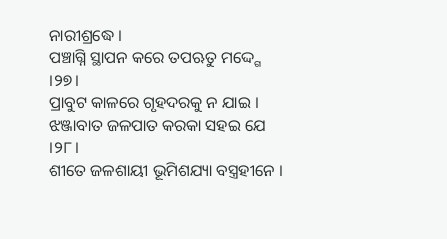ନାରୀଶ୍ରଦ୍ଧେ ।
ପଞ୍ଚାଗ୍ନି ସ୍ଥାପନ କରେ ତପଋତୁ ମଦ୍ଦ୍ଗେ ।୨୭।
ପ୍ରାବୁଟ କାଳରେ ଗୃହଦରକୁ ନ ଯାଇ ।
ଝଞ୍ଜାବାତ ଜଳପାତ କରକା ସହଇ ଯେ ।୨୮।
ଶୀତେ ଜଳଶାୟୀ ଭୂମିଶଯ୍ୟା ବସ୍ତ୍ରହୀନେ ।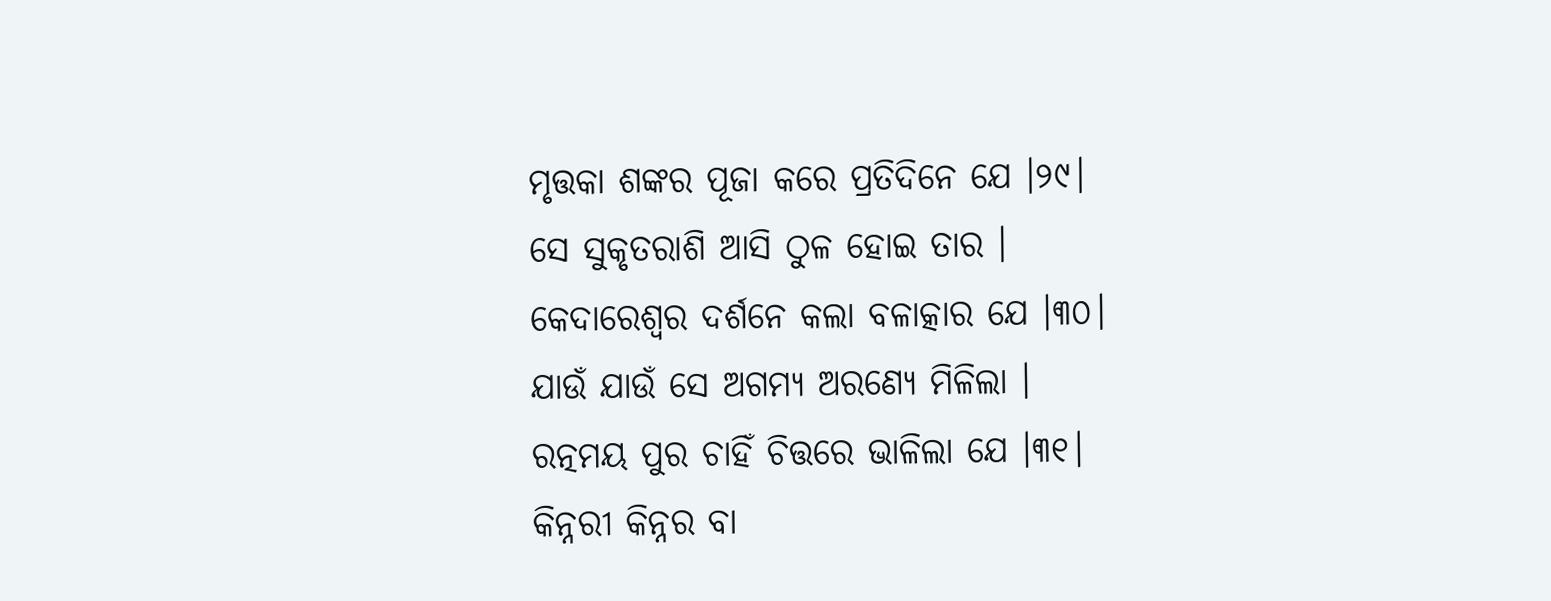ମୃତ୍ତକା ଶଙ୍କର ପୂଜା କରେ ପ୍ରତିଦିନେ ଯେ ।୨୯।
ସେ ସୁକୃତରାଶି ଆସି ଠୁଳ ହୋଇ ତାର ।
କେଦାରେଶ୍ୱର ଦର୍ଶନେ କଲା ବଳାତ୍କାର ଯେ ।୩୦।
ଯାଉଁ ଯାଉଁ ସେ ଅଗମ୍ୟ ଅରଣ୍ୟେ ମିଳିଲା ।
ରତ୍ନମୟ ପୁର ଚାହିଁ ଚିତ୍ତରେ ଭାଳିଲା ଯେ ।୩୧।
କିନ୍ନରୀ କିନ୍ନର ବା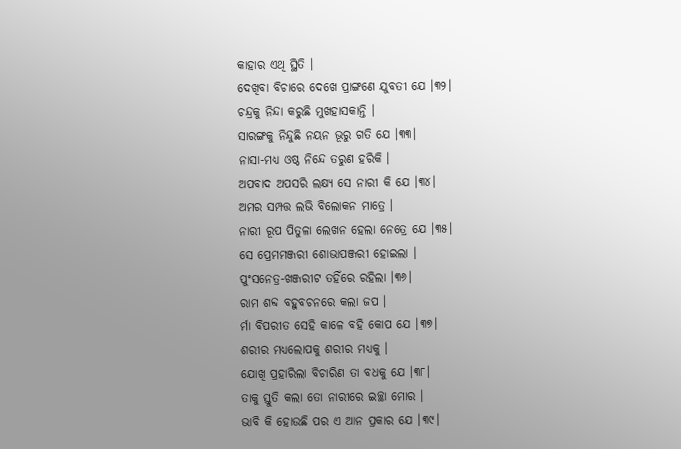କାହାର ଏଥି ସ୍ଥିତି ।
ଦେଖିବା ବିଚାରେ ଦେଖେ ପ୍ରାଙ୍ଗଣେ ଯୁବତୀ ଯେ ।୩୨।
ଚନ୍ଦ୍ରକୁ ନିନ୍ଦା କରୁଛି ମୁଖହାସକାନ୍ତି ।
ସାରଙ୍ଗକୁ ନିନ୍ଦୁଛି ନୟନ ଭୂରୁ ଗତି ଯେ ।୩୩।
ନାସା-ମଧ୍ୟ ଓଷ୍ଠ ନିନ୍ଦେ ତରୁଣ ହରିକି ।
ଅପବାଦ ଅପସରି ଲକ୍ଷ୍ୟ ସେ ନାରୀ କି ଯେ ।୩୪।
ଅମର ସମ୍ପତ୍ତ ଲଭି ବିଲୋକନ ମାତ୍ରେ ।
ନାରୀ ରୂପ ପିତୁଳା ଲେଖନ ହେଲା ନେତ୍ରେ ଯେ ।୩୫।
ସେ ପ୍ରେମମଞ୍ଜରୀ ଶୋଭାପଞ୍ଜରୀ ହୋଇଲା ।
ପୁଂସନେତ୍ର-ଖଞ୍ଜରୀଟ ତହିଁରେ ରହିଲା ।୩୬।
ରାମ ଶବ୍ଦ ବହୁବଚନରେ କଲା ଜପ ।
ର୍ମା ବିପରୀତ ସେହି କାଳେ ବହି କୋପ ଯେ ।୩୭।
ଶରୀର ମଧ୍ୟଲୋପକୁ ଶରୀର ମଧ୍ୟକୁ ।
ଯୋଖି ପ୍ରହାରିଲା ବିଚାରିଣ ତା ବଧକୁ ଯେ ।୩୮।
ତାକୁ ସ୍ତୁତି କଲା ତୋ ନାରୀରେ ଇଚ୍ଛା ମୋର ।
ଭାବି କି ହୋଉଛି ପର ଏ ଆନ ପ୍ରକାର ଯେ ।୩୯।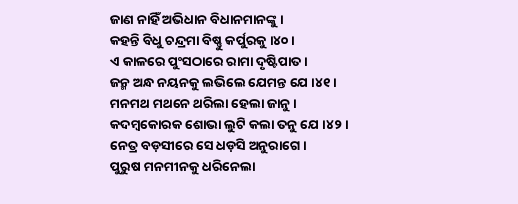ଜାଣ ନାହିଁ ଅଭିଧାନ ବିଧାନମାନଙ୍କୁ ।
କହନ୍ତି ବିଧୁ ଚନ୍ଦ୍ରମା ବିଷ୍ଣୁ କର୍ପୁରକୁ ।୪୦।
ଏ କାଳରେ ପୁଂସଠାରେ ରାମା ଦୃଷ୍ଟିପାତ ।
ଜନ୍ମ ଅନ୍ଧ ନୟନକୁ ଲଭିଲେ ଯେମନ୍ତ ଯେ ।୪୧।
ମନମଥ ମଥନେ ଥରିଲା ହେଲା ଜାନୁ ।
କଦମ୍ବକୋରକ ଶୋଭା ଲୁଟି କଲା ତନୁ ଯେ ।୪୨।
ନେତ୍ର ବଡ଼ସୀରେ ସେ ଧଡ଼ସି ଅନୁରାଗେ ।
ପୁରୁଷ ମନମୀନକୁ ଧରିନେଲା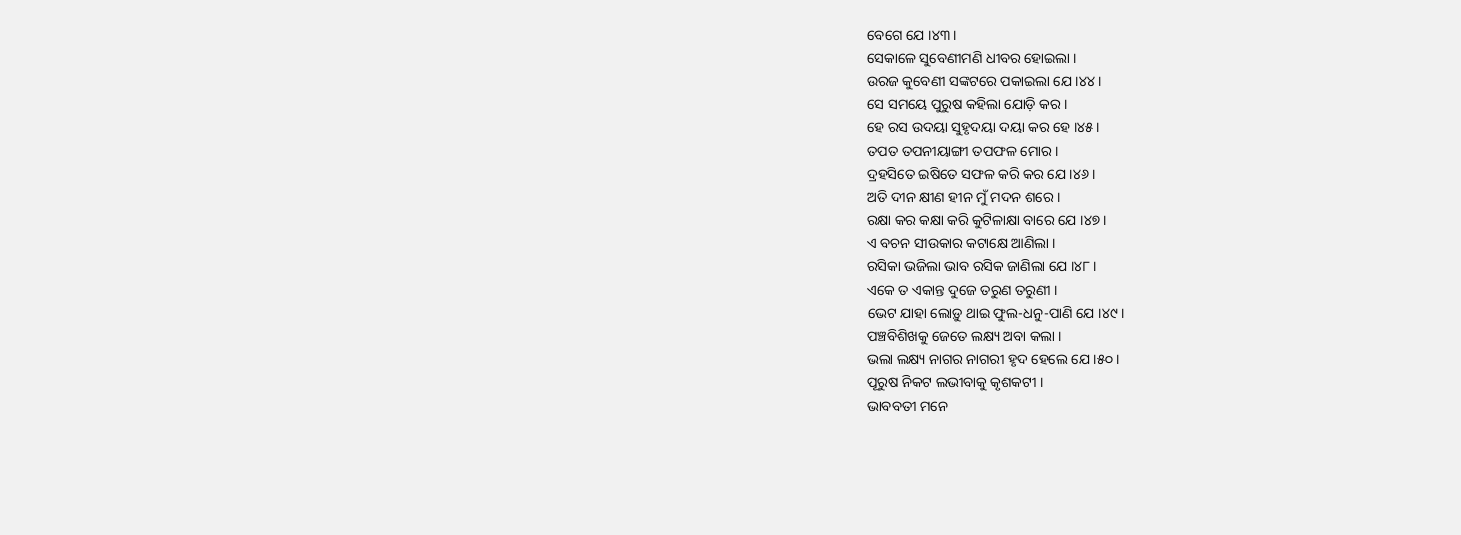ବେଗେ ଯେ ।୪୩।
ସେକାଳେ ସୁବେଣୀମଣି ଧୀବର ହୋଇଲା ।
ଉରଜ କୁବେଣୀ ସଙ୍କଟରେ ପକାଇଲା ଯେ ।୪୪।
ସେ ସମୟେ ପୁରୁଷ କହିଲା ଯୋଡ଼ି କର ।
ହେ ରସ ଉଦୟା ସୁହୃଦୟା ଦୟା କର ହେ ।୪୫।
ତପତ ତପନୀୟାଙ୍ଗୀ ତପଫଳ ମୋର ।
ଦ୍ରହସିତେ ଇଷିତେ ସଫଳ କରି କର ଯେ ।୪୬।
ଅତି ଦୀନ କ୍ଷୀଣ ହୀନ ମୁଁ ମଦନ ଶରେ ।
ରକ୍ଷା କର କକ୍ଷା କରି କୁଟିଳାକ୍ଷା ବାରେ ଯେ ।୪୭।
ଏ ବଚନ ସୀଉକାର କଟାକ୍ଷେ ଆଣିଲା ।
ରସିକା ଭଜିଲା ଭାବ ରସିକ ଜାଣିଲା ଯେ ।୪୮।
ଏକେ ତ ଏକାନ୍ତ ଦୁଜେ ତରୁଣ ତରୁଣୀ ।
ଭେଟ ଯାହା ଲୋଡ଼ୁ ଥାଇ ଫୁଲ-ଧନୁ-ପାଣି ଯେ ।୪୯।
ପଞ୍ଚବିଶିଖକୁ ଜେତେ ଲକ୍ଷ୍ୟ ଅବା କଲା ।
ଭଲା ଲକ୍ଷ୍ୟ ନାଗର ନାଗରୀ ହୃଦ ହେଲେ ଯେ ।୫୦ ।
ପୂରୁଷ ନିକଟ ଲଭୀବାକୁ କୃଶକଟୀ ।
ଭାବବତୀ ମନେ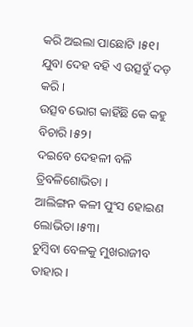କରି ଅଇଲା ପାଛୋଟି ।୫୧।
ଯୁବା ଦେହ ବହି ଏ ଉତ୍ସବୁଁ ଦଡ଼ କରି ।
ଉତ୍ସବ ଭୋଗ କାହିଁଛି କେ କହୁ ବିଚାରି ।୫୨।
ଦଇବେ ଦେହଳୀ ବଳି ତ୍ରିବଳିଶୋଭିତା ।
ଆଲିଙ୍ଗନ କଳୀ ପୁଂସ ହୋଇଣ ଲୋଭିତା ।୫୩।
ଚୁମ୍ବିବା ବେଳକୁ ମୁଖରାଜୀବ ତାହାର ।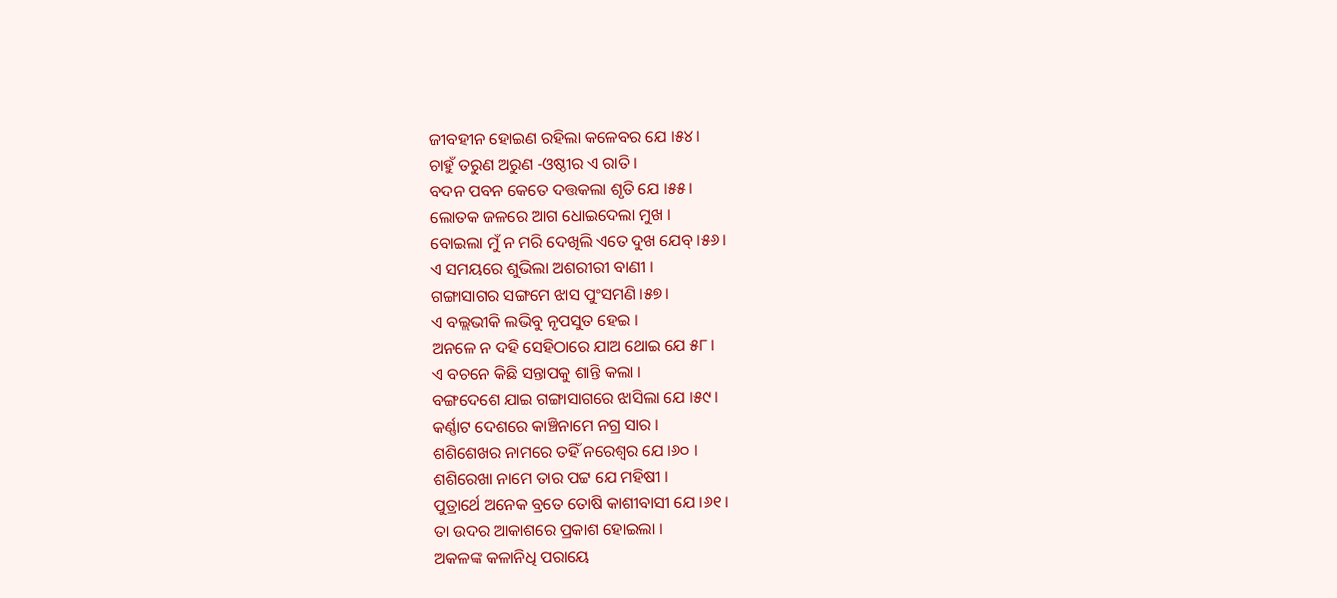ଜୀବହୀନ ହୋଇଣ ରହିଲା କଳେବର ଯେ ।୫୪।
ଚାହୁଁ ତରୁଣ ଅରୁଣ -ଓଷ୍ଠୀର ଏ ରାତି ।
ବଦନ ପବନ କେତେ ଦତ୍ତକଲା ଶୃତି ଯେ ।୫୫।
ଲୋତକ ଜଳରେ ଆଗ ଧୋଇଦେଲା ମୁଖ ।
ବୋଇଲା ମୁଁ ନ ମରି ଦେଖିଲି ଏତେ ଦୁଖ ଯେବ୍ ।୫୬।
ଏ ସମୟରେ ଶୁଭିଲା ଅଶରୀରୀ ବାଣୀ ।
ଗଙ୍ଗାସାଗର ସଙ୍ଗମେ ଝାସ ପୁଂସମଣି ।୫୭।
ଏ ବଲ୍ଲଭୀକି ଲଭିବୁ ନୃପସୁତ ହେଇ ।
ଅନଳେ ନ ଦହି ସେହିଠାରେ ଯାଅ ଥୋଇ ଯେ ୫୮।
ଏ ବଚନେ କିଛି ସନ୍ତାପକୁ ଶାନ୍ତି କଲା ।
ବଙ୍ଗଦେଶେ ଯାଇ ଗଙ୍ଗାସାଗରେ ଝାସିଲା ଯେ ।୫୯।
କର୍ଣ୍ଣାଟ ଦେଶରେ କାଞ୍ଚିନାମେ ନଗ୍ର ସାର ।
ଶଶିଶେଖର ନାମରେ ତହିଁ ନରେଶ୍ୱର ଯେ ।୬୦ ।
ଶଶିରେଖା ନାମେ ତାର ପଟ୍ଟ ଯେ ମହିଷୀ ।
ପୁତ୍ରାର୍ଥେ ଅନେକ ବ୍ରତେ ତୋଷି କାଶୀବାସୀ ଯେ ।୬୧।
ତା ଉଦର ଆକାଶରେ ପ୍ରକାଶ ହୋଇଲା ।
ଅକଳଙ୍କ କଳାନିଧି ପରାୟେ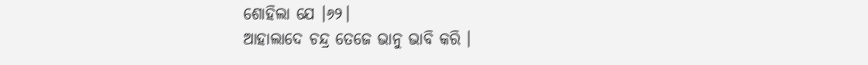ଶୋହିଲା ଯେ ।୬୨।
ଆହାଲାଦେ ଚନ୍ଦ୍ର ତେଜେ ଭାନୁ ଭାବି କରି ।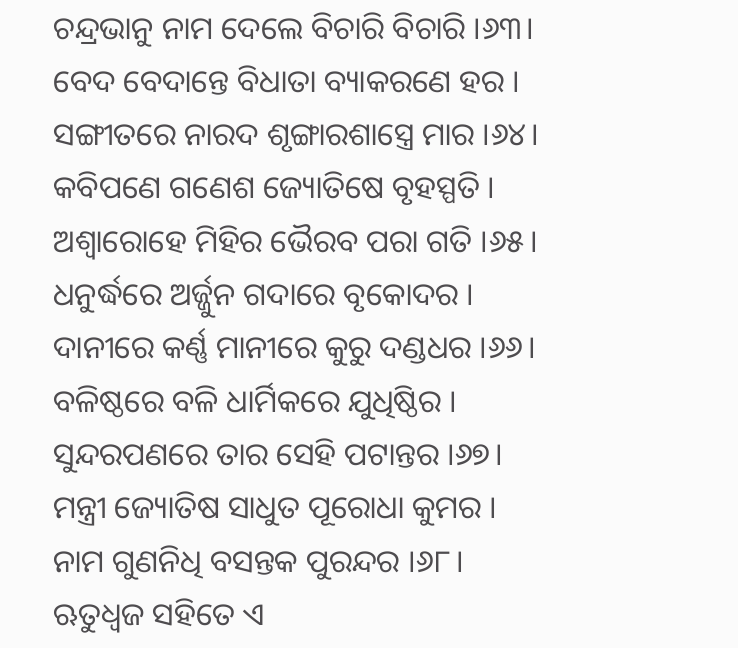ଚନ୍ଦ୍ରଭାନୁ ନାମ ଦେଲେ ବିଚାରି ବିଚାରି ।୬୩।
ବେଦ ବେଦାନ୍ତେ ବିଧାତା ବ୍ୟାକରଣେ ହର ।
ସଙ୍ଗୀତରେ ନାରଦ ଶୃଙ୍ଗାରଶାସ୍ତ୍ରେ ମାର ।୬୪।
କବିପଣେ ଗଣେଶ ଜ୍ୟୋତିଷେ ବୃହସ୍ପତି ।
ଅଶ୍ୱାରୋହେ ମିହିର ଭୈରବ ପରା ଗତି ।୬୫।
ଧନୁର୍ଦ୍ଧରେ ଅର୍ଜ୍ଜୁନ ଗଦାରେ ବୃକୋଦର ।
ଦାନୀରେ କର୍ଣ୍ଣ ମାନୀରେ କୁରୁ ଦଣ୍ଡଧର ।୬୬।
ବଳିଷ୍ଠରେ ବଳି ଧାର୍ମିକରେ ଯୁଧିଷ୍ଠିର ।
ସୁନ୍ଦରପଣରେ ତାର ସେହି ପଟାନ୍ତର ।୬୭।
ମନ୍ତ୍ରୀ ଜ୍ୟୋତିଷ ସାଧୁତ ପୂରୋଧା କୁମର ।
ନାମ ଗୁଣନିଧି ବସନ୍ତକ ପୁରନ୍ଦର ।୬୮।
ଋତୁଧ୍ୱଜ ସହିତେ ଏ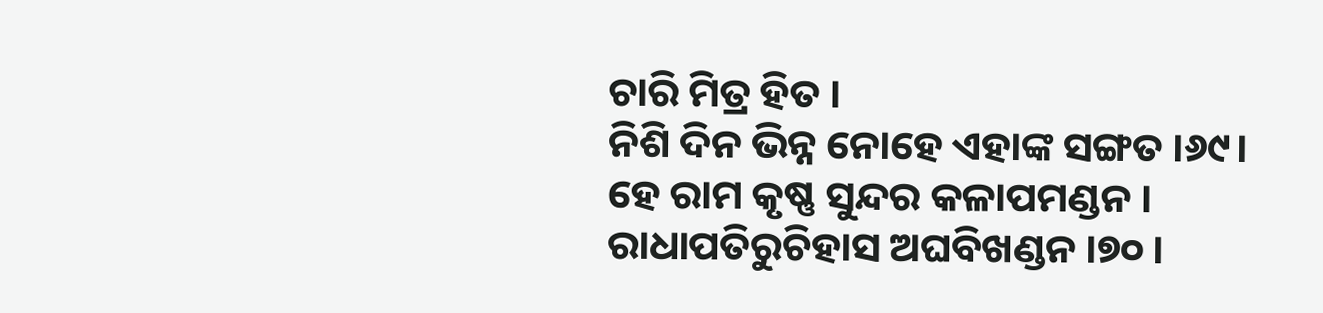ଚାରି ମିତ୍ର ହିତ ।
ନିଶି ଦିନ ଭିନ୍ନ ନୋହେ ଏହାଙ୍କ ସଙ୍ଗତ ।୬୯।
ହେ ରାମ କୃଷ୍ଣ ସୁନ୍ଦର କଳାପମଣ୍ଡନ ।
ରାଧାପତିରୁଚିହାସ ଅଘବିଖଣ୍ଡନ ।୭୦ ।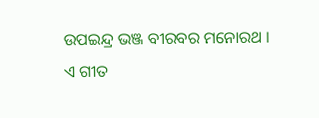ଉପଇନ୍ଦ୍ର ଭଞ୍ଜ ବୀରବର ମନୋରଥ ।
ଏ ଗୀତ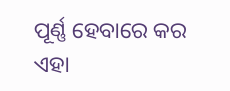ପୂର୍ଣ୍ଣ ହେବାରେ କର ଏହା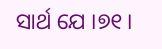ସାର୍ଥ ଯେ ।୭୧।